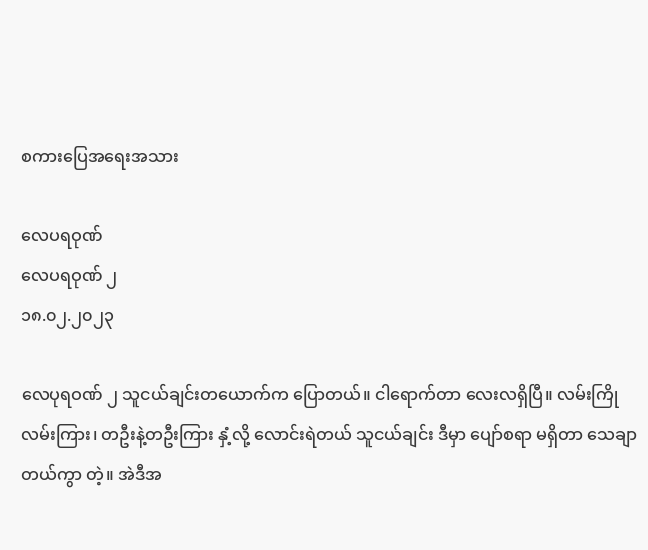စကားပြေအရေးအသား

လေပရဝုဏ်
လေပရဝုဏ် ၂
၁၈.၀၂.၂၀၂၃

လေပုရဝဏ် ၂ သူငယ်ချင်းတယောက်က ပြောတယ်။ ငါရောက်တာ လေးလရှိပြီ။ လမ်းကြိုလမ်းကြား၊ တဦးနဲ့တဦးကြား နှံ့လို့ လောင်းရဲတယ် သူငယ်ချင်း ဒီမှာ ပျော်စရာ မရှိတာ သေချာတယ်ကွာ တဲ့။ အဲဒီအ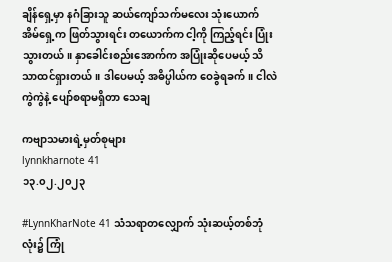ချိန်ရှေ့မှာ နဂံခြားသူ ဆယ်ကျော်သက်မလေး သုံးယောက် အိမ်ရှေ့က ဖြတ်သွားရင်း တယောက်က ငါ့ကို ကြည့်ရင်း ပြုံးသွားတယ်။ နှာခေါင်းစည်းအောက်က အပြုံးဆိုပေမယ့် သိသာထင်ရှားတယ်။ ဒါပေမယ့် အဓိပ္ပါယ်က ဝေခွဲရခက်။ ငါလဲ ကွဲကွဲနဲ့ ပျော်စရာမရှိတာ သေချ

ကဗျာသမားရဲ့မှတ်စုများ
lynnkharnote 41
၁၃.၀၂.၂၀၂၃

#LynnKharNote 41 သံသရာတလျှောက် သုံးဆယ့်တစ်ဘုံလုံး၌ ကြုံ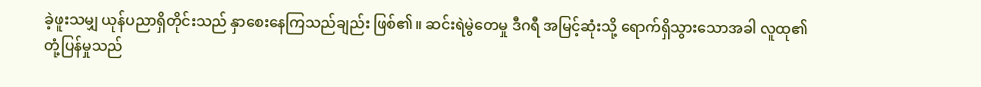ခဲ့ဖူးသမျှ ယုန်ပညာရှိတိုင်းသည် နှာစေးနေကြသည်ချည်း ဖြစ်၏။ ဆင်းရဲမွဲတေမှု ဒီဂရီ အမြင့်ဆုံးသို့ ရောက်ရှိသွားသောအခါ လူထု၏ တုံ့ပြန်မှုသည်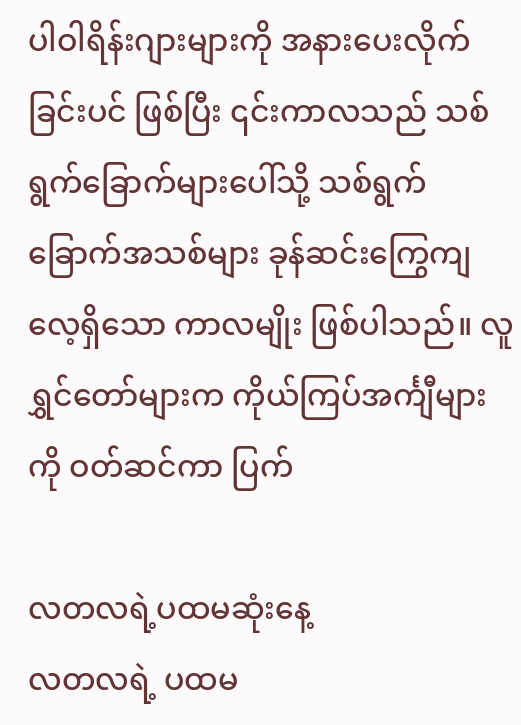ပါဝါရိန်းဂျားများကို အနားပေးလိုက်ခြင်းပင် ဖြစ်ပြီး ၎င်းကာလသည် သစ်ရွက်ခြောက်များပေါ်သို့ သစ်ရွက်ခြောက်အသစ်များ ခုန်ဆင်းကြွေကျလေ့ရှိသော ကာလမျိုး ဖြစ်ပါသည်။ လူရွှင်တော်များက ကိုယ်ကြပ်အင်္ကျီများကို ဝတ်ဆင်ကာ ပြက်

လတလရဲ့ပထမဆုံးနေ့
လတလရဲ့ ပထမ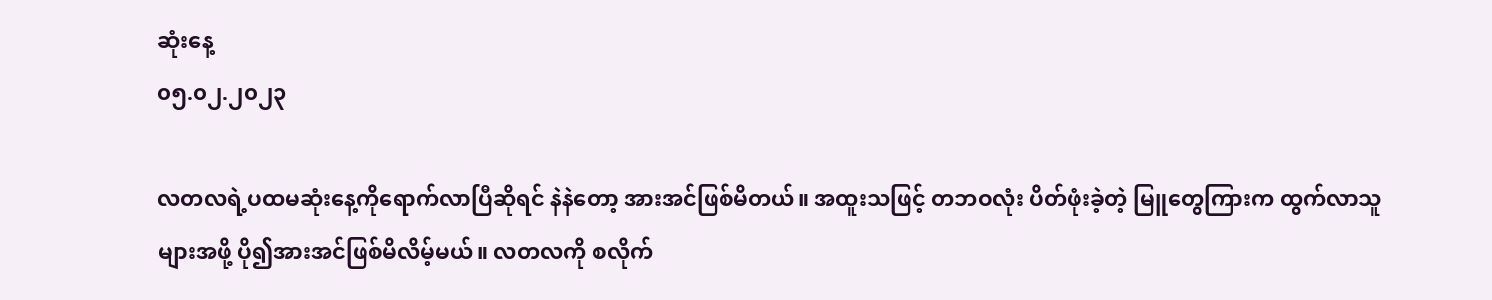ဆုံးနေ့
၀၅.၀၂.၂၀၂၃

လတလရဲ့ပထမဆုံးနေ့ကိုရောက်လာပြီဆိုရင် နဲနဲတော့ အားအင်ဖြစ်မိတယ်။ အထူးသဖြင့် တဘဝလုံး ပိတ်ဖုံးခဲ့တဲ့ မြူတွေကြားက ထွက်လာသူများအဖို့ ပို၍အားအင်ဖြစ်မိလိမ့်မယ်။ လတလကို စလိုက်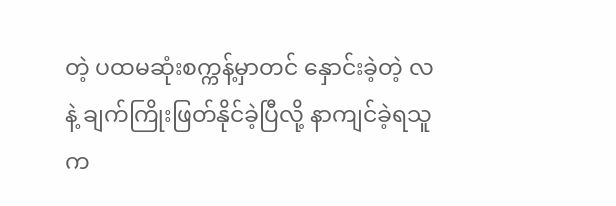တဲ့ ပထမဆုံးစက္ကန့်မှာတင် နှောင်းခဲ့တဲ့ လနဲ့ ချက်ကြိုးဖြတ်နိုင်ခဲ့ပြီလို့ နာကျင်ခဲ့ရသူက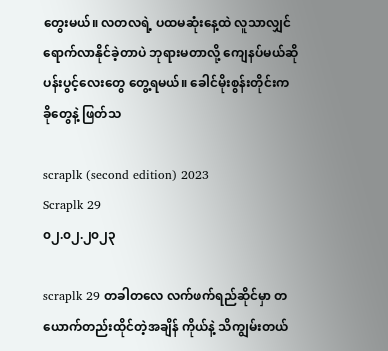တွေးမယ်။ လတလရဲ့ ပထမဆုံးနေ့ထဲ လူသာလျှင် ရောက်လာနိုင်ခဲ့တာပဲ ဘုရားမတာလို့ ကျေနပ်မယ်ဆို ပန်းပွင့်လေးတွေ တွေ့ရမယ်။ ခေါင်မိုးစွန်းတိုင်းက ခိုတွေနဲ့ ဖြတ်သ

scraplk (second edition) 2023
Scraplk 29
၀၂.၀၂.၂၀၂၃

scraplk 29 တခါတလေ လက်ဖက်ရည်ဆိုင်မှာ တယောက်တည်းထိုင်တဲ့အချိန် ကိုယ်နဲ့ သိကျွမ်းတယ်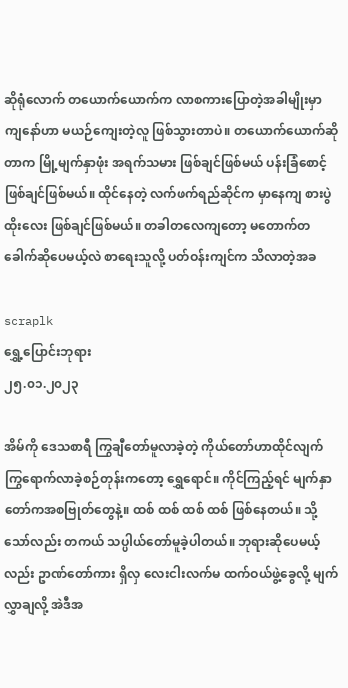ဆိုရုံလောက် တယောက်ယောက်က လာစကားပြောတဲ့အခါမျိုးမှာ ကျနော်ဟာ မယဉ်ကျေးတဲ့လူ ဖြစ်သွားတာပဲ။ တယောက်ယောက်ဆိုတာက မြို့မျက်နှာဖုံး အရက်သမား ဖြစ်ချင်ဖြစ်မယ် ပန်းခြံစောင့် ဖြစ်ချင်ဖြစ်မယ်။ ထိုင်နေတဲ့ လက်ဖက်ရည်ဆိုင်က မှာနေကျ စားပွဲထိုးလေး ဖြစ်ချင်ဖြစ်မယ်။ တခါတလေကျတော့ မတောက်တခေါက်ဆိုပေမယ့်လဲ စာရေးသူလို့ ပတ်ဝန်းကျင်က သိလာတဲ့အခ

scraplk
ရွှေ့ပြောင်းဘုရား
၂၅.၀၁.၂၀၂၃

အိမ်ကို ဒေသစာရီ ကြွချီတော်မူလာခဲ့တဲ့ ကိုယ်တော်ဟာထိုင်လျက်ကြွရောက်လာခဲ့စဉ်တုန်းကတော့ ရွှေရောင်။ ကိုင်ကြည့်ရင် မျက်နှာတော်ကအစဗြုတ်တွေနဲ့။ ထစ် ထစ် ထစ် ထစ် ဖြစ်နေတယ်။ သို့သော်လည်း တကယ် သပ္ပါယ်တော်မူခဲ့ပါတယ်။ ဘုရားဆိုပေမယ့်လည်း ဥာဏ်တော်ကား ရှိလှ လေးငါးလက်မ ထက်ဝယ်ဖွဲ့ခွေလို့ မျက်လွှာချလို့ အဲဒီအ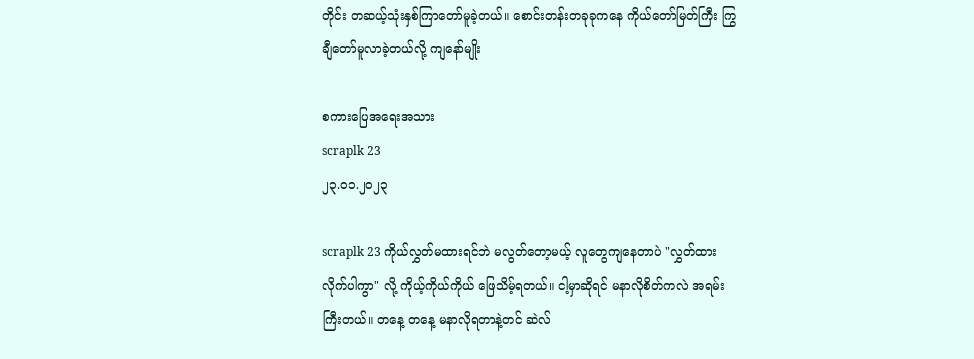တိုင်း တဆယ့်သုံးနှစ်ကြာတော်မူခဲ့တယ်။ စောင်းတန်းတခုခုကနေ ကိုယ်တော်မြတ်ကြီး ကြွချီတော်မူလာခဲ့တယ်လို့ ကျနော်မျိုး

စကားပြေအရေးအသား
scraplk 23
၂၃.၀၁.၂၀၂၃

scraplk 23 ကိုယ်လွှတ်မထားရင်ဘဲ မလွတ်တော့မယ့် လူတွေကျနေတာပဲ "လွှတ်ထားလိုက်ပါကွာ" လို့ ကိုယ့်ကိုယ်ကိုယ် ဖြေသိမ့်ရတယ်။ ငါ့မှာဆိုရင် မနာလိုစိတ်ကလဲ အရမ်းကြီးတယ်။ တနေ့ တနေ့ မနာလိုရတာနဲ့တင် ဆဲလ်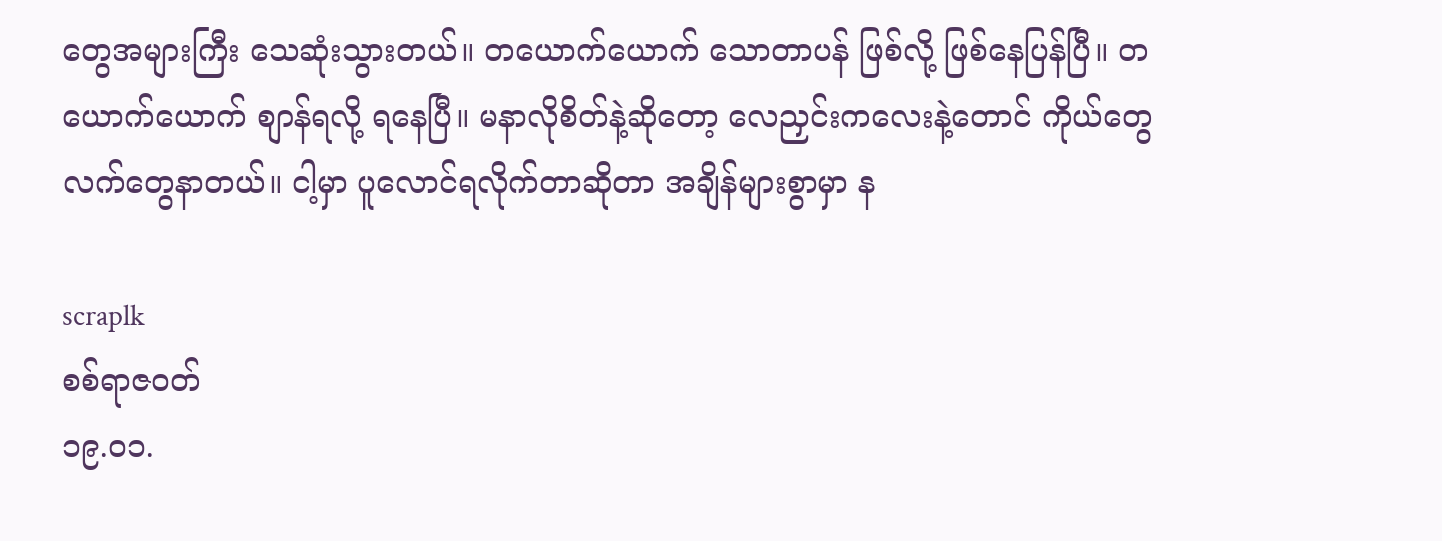တွေအများကြီး သေဆုံးသွားတယ်။ တယောက်ယောက် သောတာပန် ဖြစ်လို့ ဖြစ်နေပြန်ပြီ။ တယောက်ယောက် စျာန်ရလို့ ရနေပြီ။ မနာလိုစိတ်နဲ့ဆိုတော့ လေညှင်းကလေးနဲ့တောင် ကိုယ်တွေလက်တွေနာတယ်။ ငါ့မှာ ပူလောင်ရလိုက်တာဆိုတာ အချိန်များစွာမှာ န

scraplk
စစ်ရာဇဝတ်
၁၉.၀၁.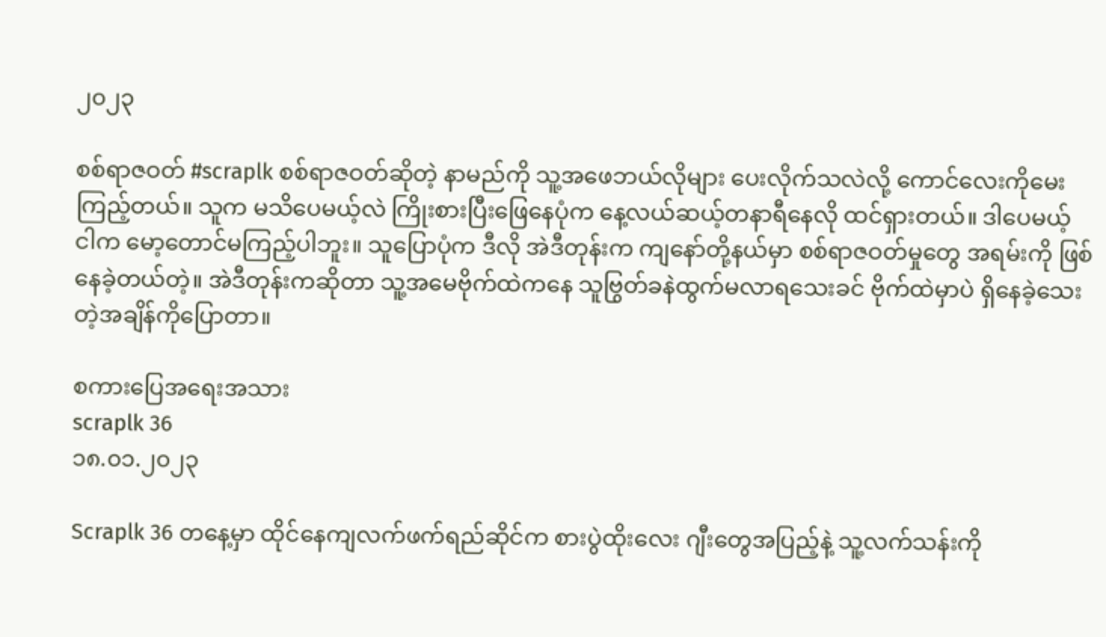၂၀၂၃

စစ်ရာဇဝတ် #scraplk စစ်ရာဇဝတ်ဆိုတဲ့ နာမည်ကို သူ့အဖေဘယ်လိုများ ပေးလိုက်သလဲလို့ ကောင်လေးကိုမေးကြည့်တယ်။ သူက မသိပေမယ့်လဲ ကြိုးစားပြီးဖြေနေပုံက နေ့လယ်ဆယ့်တနာရီနေလို ထင်ရှားတယ်။ ဒါပေမယ့် ငါက မော့တောင်မကြည့်ပါဘူး။ သူပြောပုံက ဒီလို အဲဒီတုန်းက ကျနော်တို့နယ်မှာ စစ်ရာဇဝတ်မှုတွေ အရမ်းကို ဖြစ်နေခဲ့တယ်တဲ့။ အဲဒီတုန်းကဆိုတာ သူ့အမေဗိုက်ထဲကနေ သူဗြွတ်ခနဲထွက်မလာရသေးခင် ဗိုက်ထဲမှာပဲ ရှိနေခဲ့သေးတဲ့အချိန်ကိုပြောတာ။

စကားပြေအရေးအသား
scraplk 36
၁၈.၀၁.၂၀၂၃

Scraplk 36 တနေ့မှာ ထိုင်နေကျလက်ဖက်ရည်ဆိုင်က စားပွဲထိုးလေး ဂျီးတွေအပြည့်နဲ့ သူ့လက်သန်းကို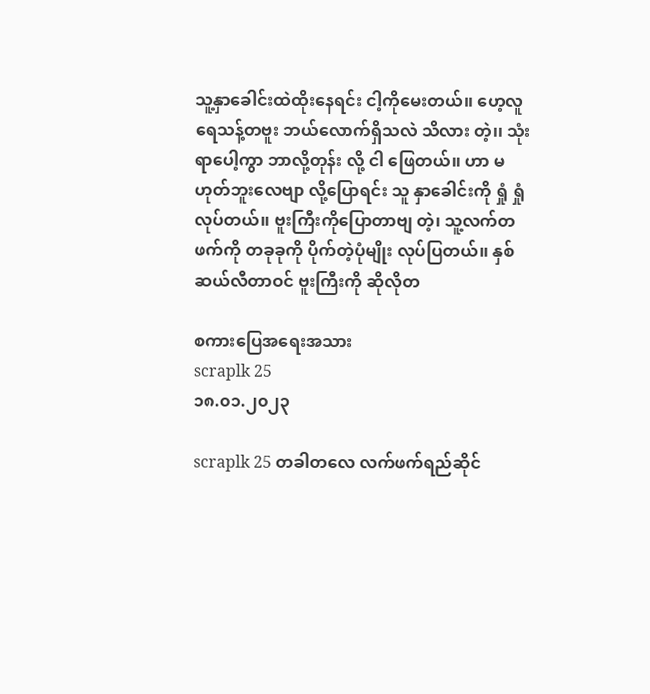သူ့နှာခေါင်းထဲထိုးနေရင်း ငါ့ကိုမေးတယ်၊၊ ဟေ့လူ ရေသန့်တဗူး ဘယ်လောက်ရှိသလဲ သိလား တဲ့၊၊ သုံးရာပေါ့ကွာ ဘာလို့တုန်း လို့ ငါ ဖြေတယ်၊၊ ဟာ မဟုတ်ဘူးလေဗျာ လို့ပြောရင်း သူ နှာခေါင်းကို ရှုံ ရှုံ လုပ်တယ်၊၊ ဗူးကြီးကိုပြောတာဗျ တဲ့၊ သူ့လက်တဖက်ကို တခုခုကို ပိုက်တဲ့ပုံမျိုး လုပ်ပြတယ်၊၊ နှစ်ဆယ်လီတာဝင် ဗူးကြီးကို ဆိုလိုတ

စကားပြေအရေးအသား
scraplk 25
၁၈.၀၁.၂၀၂၃

scraplk 25 တခါတလေ လက်ဖက်ရည်ဆိုင်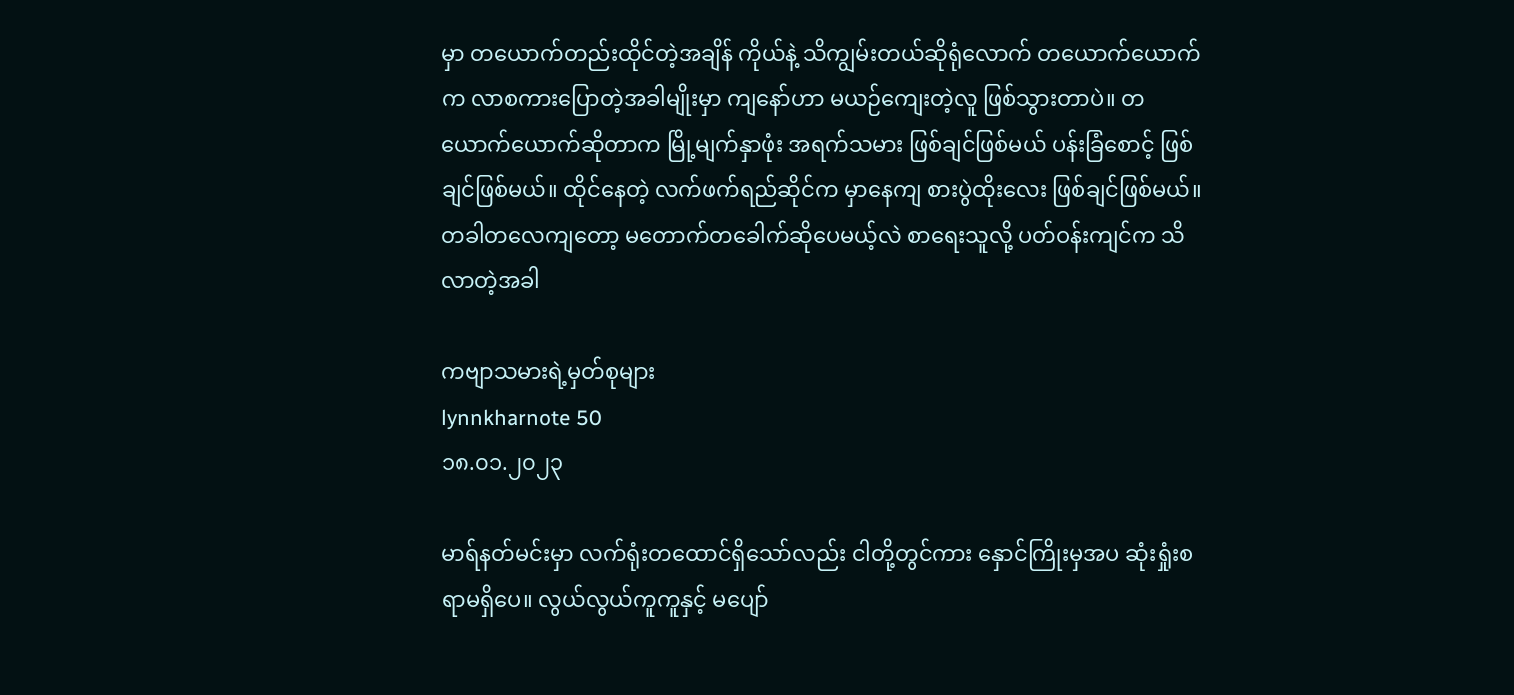မှာ တယောက်တည်းထိုင်တဲ့အချိန် ကိုယ်နဲ့ သိကျွမ်းတယ်ဆိုရုံလောက် တယောက်ယောက်က လာစကားပြောတဲ့အခါမျိုးမှာ ကျနော်ဟာ မယဉ်ကျေးတဲ့လူ ဖြစ်သွားတာပဲ။ တယောက်ယောက်ဆိုတာက မြို့မျက်နှာဖုံး အရက်သမား ဖြစ်ချင်ဖြစ်မယ် ပန်းခြံစောင့် ဖြစ်ချင်ဖြစ်မယ်။ ထိုင်နေတဲ့ လက်ဖက်ရည်ဆိုင်က မှာနေကျ စားပွဲထိုးလေး ဖြစ်ချင်ဖြစ်မယ်။ တခါတလေကျတော့ မတောက်တခေါက်ဆိုပေမယ့်လဲ စာရေးသူလို့ ပတ်ဝန်းကျင်က သိလာတဲ့အခါ

ကဗျာသမားရဲ့မှတ်စုများ
lynnkharnote 50
၁၈.၀၁.၂၀၂၃

မာရ်နတ်မင်းမှာ လက်ရုံးတထောင်ရှိသော်လည်း ငါတို့တွင်ကား နှောင်ကြိုးမှအပ ဆုံးရှုံးစရာမရှိပေ။ လွယ်လွယ်ကူကူနှင့် မပျော်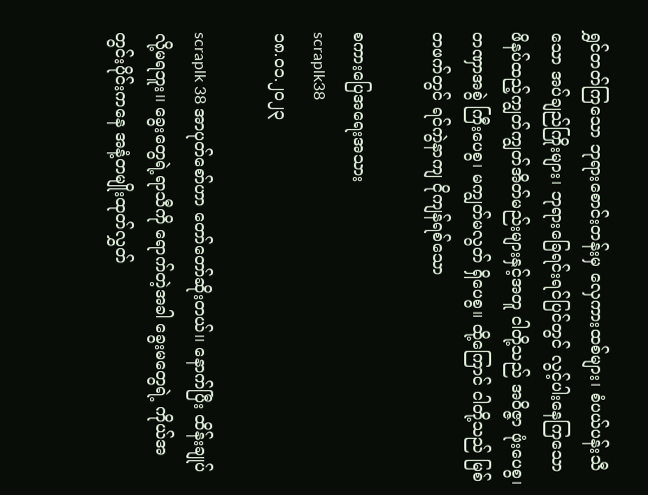ရွှင်တတ်ကြသော ဘုရားစောင်းတန်းမှ လှေကားထစ်များ၊ စံပယ်ပန်းသီသော အပ်ချည်ကြိုးများ၊ ဘုရားခြေရင်းရင်ပြင်တွင် လွင့်ပါးနေကြသော ဖိနပ်ထည့်ကျွတ်ကျွတ်အိတ်မည်းများနှင့်အတူ ငါတို့သည် အဝိဇ္ဇာ ဖုံးပေစွ၊ တဏှာအစွဲ ကြီးပေစွ၊ မကျွတ်မလွတ် ရှိပေစွ။ ထို့ကြောင် ငါတို့သည် မြစ်တဖက်တွင် ရင်ကွဲနာကျ ငိုကျန်ရစ်သော

စကားပြေအရေးအသား
scraplk38
၁၈.၀၁.၂၀၂၃

scraplk 38 အာပုတ်စော်ဟာ တော်တော်ဆိုးတယ်၊၊ နောက်ပြီး ထိန်းချုပ်လို့မရဘူး၊၊ ခွေးတွေရဲ့ရာသီကို ရောက်တဲ့အခါ ခွေးမတွေရဲ့ ကိုယ်အတွင်းပိုင်းကနေ အနံ့တမျိုးထုတ်လွှတ်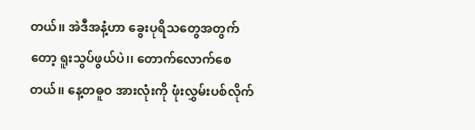တယ်၊၊ အဲဒီအနံ့ဟာ ခွေးပုရိသတွေအတွက်တော့ ရူးသွပ်ဖွယ်ပဲ၊၊ တောက်လောက်စေတယ်၊၊ နေ့တဓူဝ အားလုံးကို ဖုံးလွှမ်းပစ်လိုက်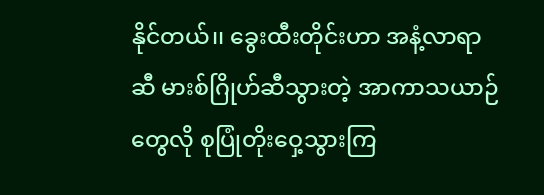နိုင်တယ်၊၊ ခွေးထီးတိုင်းဟာ အနံ့လာရာဆီ မားစ်ဂြိုဟ်ဆီသွားတဲ့ အာကာသယာဉ်တွေလို စုပြုံတိုးဝှေ့သွားကြ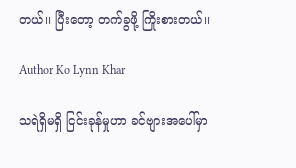တယ်၊၊ ပြီးတော့ တက်ခွဖို့ ကြိုးစားတယ်၊၊

Author Ko Lynn Khar

သရဲရှိမရှိ ငြင်းခုန်မှုဟာ ခင်ဗျားအပေါ်မှာ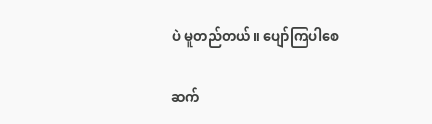ပဲ မူတည်တယ်။ ပျော်ကြပါစေ

ဆက်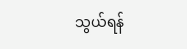သွယ်ရန်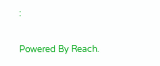:

Powered By Reach.